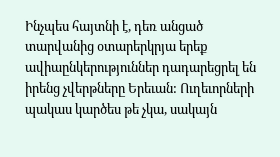Ինչպես հայտնի է, դեռ անցած տարվանից օտարերկրյա երեք ավիաընկերություններ դադարեցրել են իրենց չվերթները Երեւան: Ուղեւորների պակաս կարծես թե չկա, սակայն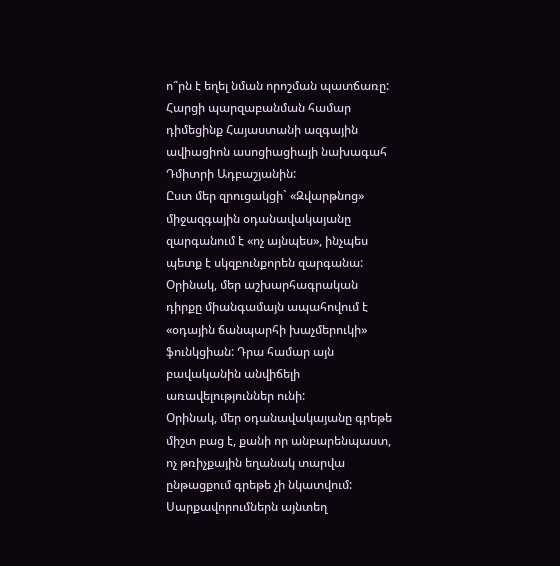ո՞րն է եղել նման որոշման պատճառը: Հարցի պարզաբանման համար դիմեցինք Հայաստանի ազգային ավիացիոն ասոցիացիայի նախագահ Դմիտրի Ադբաշյանին:
Ըստ մեր զրուցակցի` «Զվարթնոց» միջազգային օդանավակայանը զարգանում է «ոչ այնպես», ինչպես պետք է սկզբունքորեն զարգանա: Օրինակ, մեր աշխարհագրական դիրքը միանգամայն ապահովում է «օդային ճանպարհի խաչմերուկի» ֆունկցիան: Դրա համար այն բավականին անվիճելի առավելություններ ունի:
Օրինակ, մեր օդանավակայանը գրեթե միշտ բաց է, քանի որ անբարենպաստ, ոչ թռիչքային եղանակ տարվա ընթացքում գրեթե չի նկատվում: Սարքավորումներն այնտեղ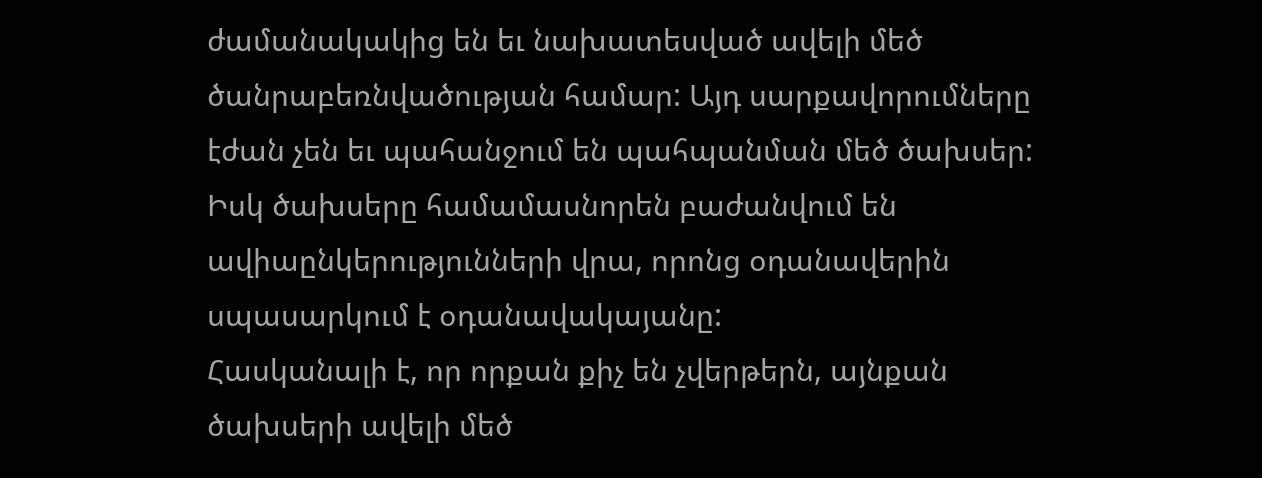ժամանակակից են եւ նախատեսված ավելի մեծ ծանրաբեռնվածության համար: Այդ սարքավորումները էժան չեն եւ պահանջում են պահպանման մեծ ծախսեր: Իսկ ծախսերը համամասնորեն բաժանվում են ավիաընկերությունների վրա, որոնց օդանավերին սպասարկում է օդանավակայանը:
Հասկանալի է, որ որքան քիչ են չվերթերն, այնքան ծախսերի ավելի մեծ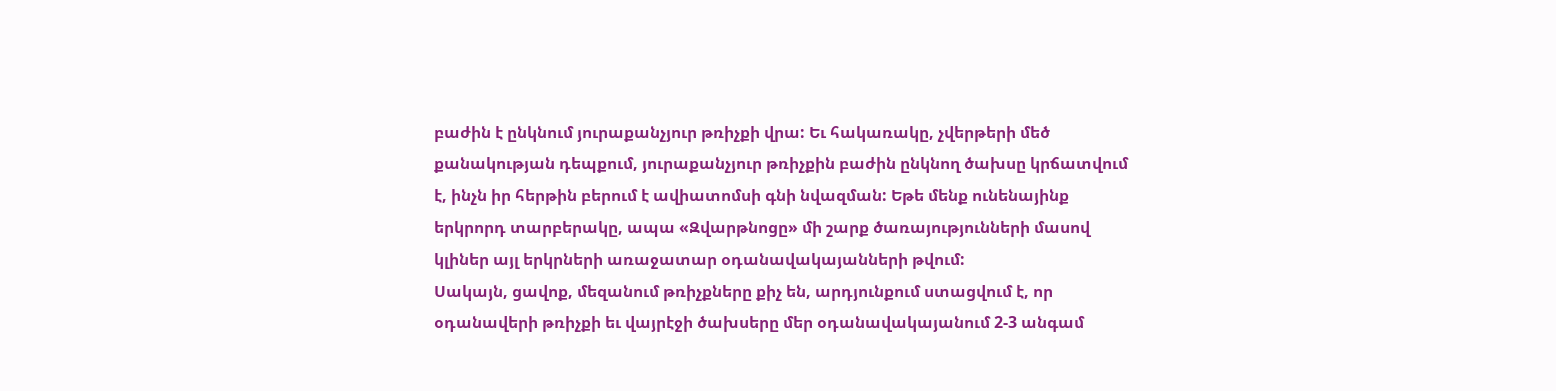բաժին է ընկնում յուրաքանչյուր թռիչքի վրա: Եւ հակառակը, չվերթերի մեծ քանակության դեպքում, յուրաքանչյուր թռիչքին բաժին ընկնող ծախսը կրճատվում է, ինչն իր հերթին բերում է ավիատոմսի գնի նվազման: Եթե մենք ունենայինք երկրորդ տարբերակը, ապա «Զվարթնոցը» մի շարք ծառայությունների մասով կլիներ այլ երկրների առաջատար օդանավակայանների թվում:
Սակայն, ցավոք, մեզանում թռիչքները քիչ են, արդյունքում ստացվում է, որ օդանավերի թռիչքի եւ վայրէջի ծախսերը մեր օդանավակայանում 2-3 անգամ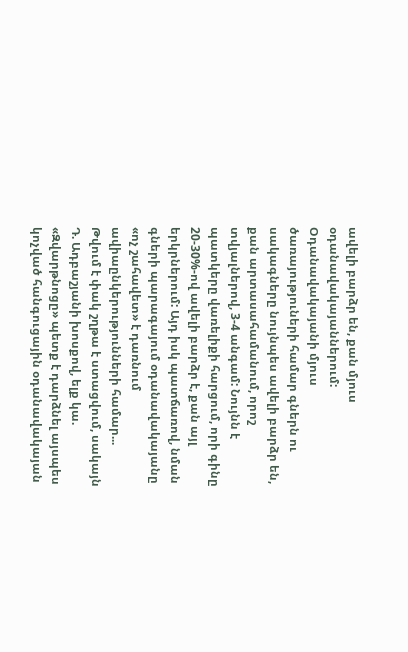ավելի բարձր են, քան մյուս օդանավակայաններում: Օդանավակայանի մյուս ծառայություների համար գներն ու սակագները նույնպես ավելի բարձր են, քան արտասահամանում, որոշ տվյալներով, 3-4 անգամ: Նույնն է պատկերը վառելիքի հարցում, որի գինը 20-30%-ով ավելի բարձր է, քան այլ երկրներում: Այդ իսկ պատճառով, նման գների պարագայում օդանավակայանը «ոչ շահավետ» է դառնում ավիաընկերությունների համար...
Թվում է փակ շղթա է ստացվում, սակայն Դ. Ադբաշյանի խոսքով, ելք կա. «Զվարթնոցը» պետք է դարձնել այսպես կոչված հանգուցային օդանավակայան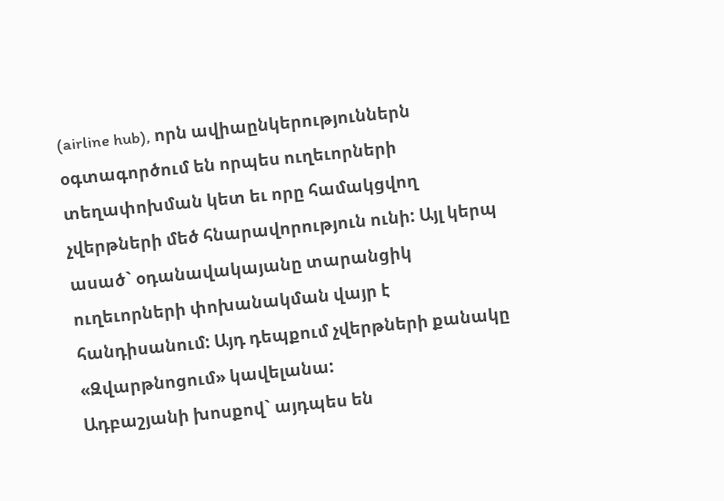(airline hub), որն ավիաընկերություններն օգտագործում են որպես ուղեւորների տեղափոխման կետ եւ որը համակցվող չվերթների մեծ հնարավորություն ունի: Այլ կերպ ասած` օդանավակայանը տարանցիկ ուղեւորների փոխանակման վայր է հանդիսանում: Այդ դեպքում չվերթների քանակը «Զվարթնոցում» կավելանա:
Ադբաշյանի խոսքով` այդպես են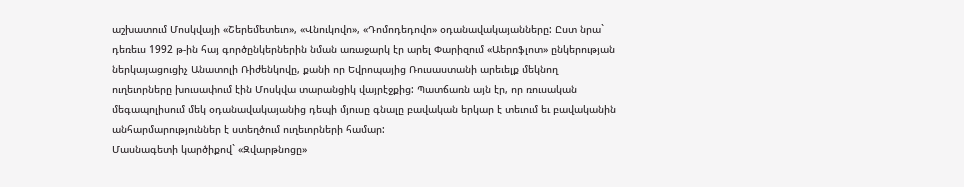աշխատում Մոսկվայի «Շերեմետեւո», «Վնուկովո», «Դոմոդեդովո» օդանավակայանները: Ըստ նրա` դեռեւս 1992 թ-ին հայ գործընկերներին նման առաջարկ էր արել Փարիզում «Աերոֆլոտ» ընկերության ներկայացուցիչ Անատոլի Ռիժենկովը, քանի որ Եվրոպայից Ռուսաստանի արեւելք մեկնող ուղեւորները խուսափում էին Մոսկվա տարանցիկ վայրէջքից: Պատճառն այն էր, որ ռուսական մեգապոլիսում մեկ օդանավակայանից դեպի մյուսը գնալը բավական երկար է տեւում եւ բավականին անհարմարություններ է ստեղծում ուղեւորների համար:
Մասնագետի կարծիքով` «Զվարթնոցը»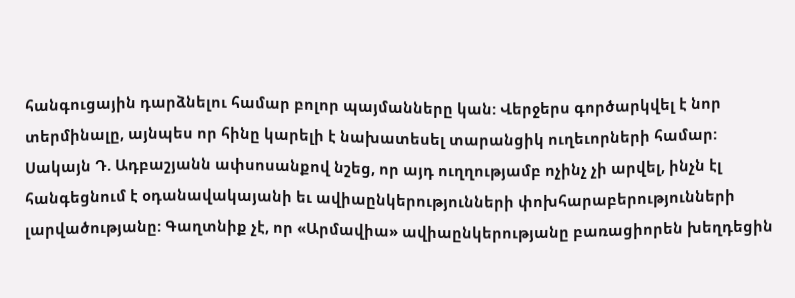հանգուցային դարձնելու համար բոլոր պայմանները կան: Վերջերս գործարկվել է նոր տերմինալը, այնպես որ հինը կարելի է նախատեսել տարանցիկ ուղեւորների համար:
Սակայն Դ. Ադբաշյանն ափսոսանքով նշեց, որ այդ ուղղությամբ ոչինչ չի արվել, ինչն էլ հանգեցնում է օդանավակայանի եւ ավիաընկերությունների փոխհարաբերությունների լարվածությանը: Գաղտնիք չէ, որ «Արմավիա» ավիաընկերությանը բառացիորեն խեղդեցին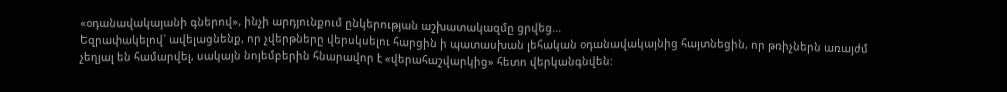«օդանավակայանի գներով», ինչի արդյունքում ընկերության աշխատակազմը ցրվեց...
Եզրափակելով` ավելացնենք, որ չվերթները վերսկսելու հարցին ի պատասխան լեհական օդանավակայնից հայտնեցին, որ թռիչներն առայժմ չեղյալ են համարվել, սակայն նոյեմբերին հնարավոր է «վերահաշվարկից» հետո վերկանգնվեն: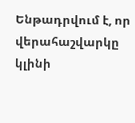Ենթադրվում է, որ վերահաշվարկը կլինի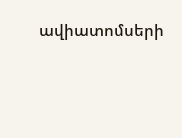ավիատոմսերի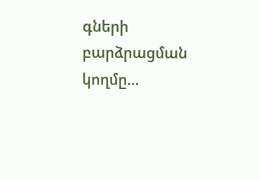գների բարձրացման կողմը...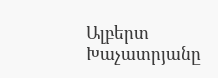Ալբերտ Խաչատրյանը